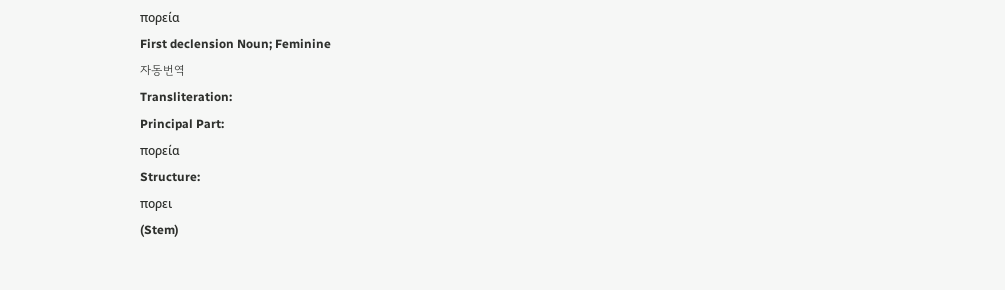πορεία
First declension Noun; Feminine
자동번역
Transliteration:
Principal Part:
πορεία
Structure:
πορει
(Stem)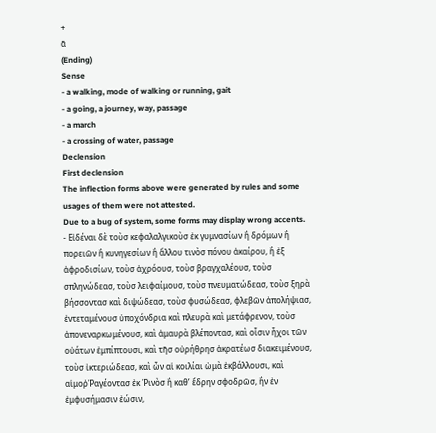+
ᾱ
(Ending)
Sense
- a walking, mode of walking or running, gait
- a going, a journey, way, passage
- a march
- a crossing of water, passage
Declension
First declension
The inflection forms above were generated by rules and some usages of them were not attested.
Due to a bug of system, some forms may display wrong accents.
- Εἰδέναι δὲ τοὺσ κεφαλαλγικοὺσ ἐκ γυμνασίων ἢ δρόμων ἢ πορειῶν ἢ κυνηγεσίων ἢ ἄλλου τινὸσ πόνου ἀκαίρου, ἢ ἐξ ἀφροδισίων, τοὺσ ἀχρόουσ, τοὺσ βραγχαλέουσ, τοὺσ σπληνώδεασ, τοὺσ λειφαίμουσ, τοὺσ πνευματώδεασ, τοὺσ ξηρὰ βήσσοντασ καὶ διψώδεασ, τοὺσ φυσώδεασ, φλεβῶν ἀπολήψιασ, ἐντεταμένουσ ὑποχόνδρια καὶ πλευρὰ καὶ μετάφρενον, τοὺσ ἀπονεναρκωμένουσ, καὶ ἀμαυρὰ βλέποντασ, καὶ οἷσιν ἦχοι τῶν οὐάτων ἐμπίπτουσι, καὶ τῆσ οὐρήθρησ ἀκρατέωσ διακειμένουσ, τοὺσ ἰκτεριώδεασ, καὶ ὧν αἱ κοιλίαι ὠμὰ ἐκβάλλουσι, καὶ αἱμοῤῬαγέοντασ ἐκ Ῥινὸσ ἢ καθ’ ἕδρην σφοδρῶσ, ἢν ἐν ἐμφυσήμασιν ἐώσιν,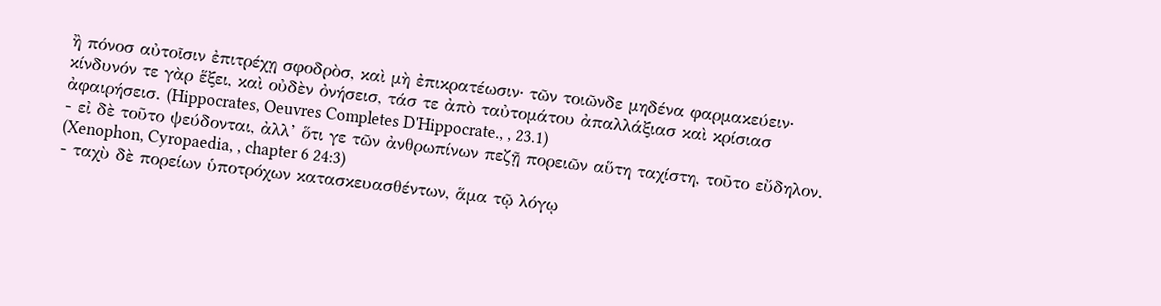ἢ πόνοσ αὐτοῖσιν ἐπιτρέχῃ σφοδρὸσ, καὶ μὴ ἐπικρατέωσιν‧ τῶν τοιῶνδε μηδένα φαρμακεύειν‧ κίνδυνόν τε γὰρ ἕξει, καὶ οὐδὲν ὀνήσεισ, τάσ τε ἀπὸ ταὐτομάτου ἀπαλλάξιασ καὶ κρίσιασ ἀφαιρήσεισ. (Hippocrates, Oeuvres Completes D'Hippocrate., , 23.1)
- εἰ δὲ τοῦτο ψεύδονται, ἀλλ’ ὅτι γε τῶν ἀνθρωπίνων πεζῇ πορειῶν αὕτη ταχίστη, τοῦτο εὔδηλον. (Xenophon, Cyropaedia, , chapter 6 24:3)
- ταχὺ δὲ πορείων ὑποτρόχων κατασκευασθέντων, ἅμα τῷ λόγῳ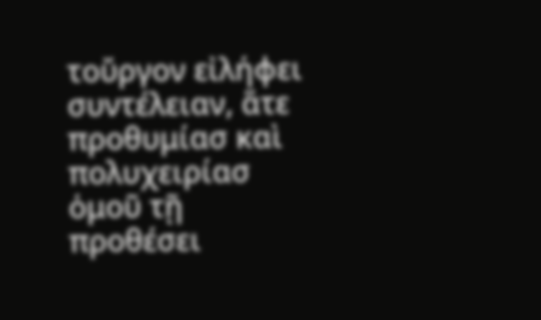τοὔργον εἰλήφει συντέλειαν, ἅτε προθυμίασ καὶ πολυχειρίασ ὁμοῦ τῇ προθέσει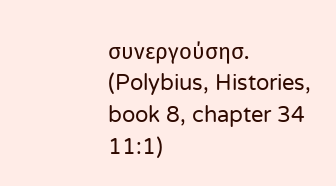συνεργούσησ. (Polybius, Histories, book 8, chapter 34 11:1)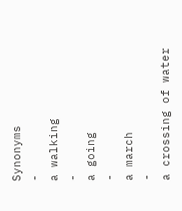Synonyms
-
a walking
-
a going
-
a march
-
a crossing of water